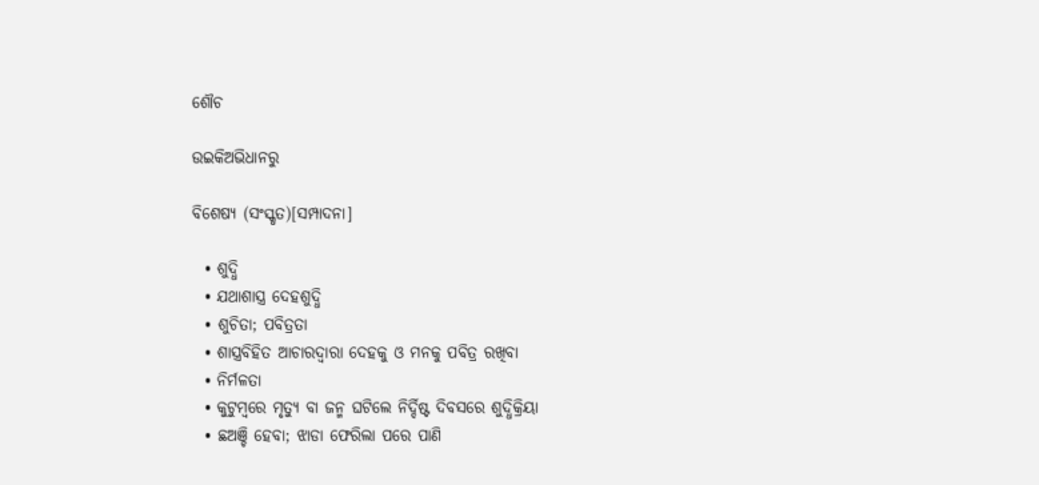ଶୌଚ

ଉଇକିଅଭିଧାନ‌ରୁ

ବିଶେଷ୍ୟ (ସଂସ୍କୃତ)[ସମ୍ପାଦନା]

  • ଶୁଦ୍ଧି
  • ଯଥାଶାସ୍ତ୍ର ଦେହଶୁଦ୍ଧି
  • ଶୁଚିତା; ପବିତ୍ରତା
  • ଶାସ୍ତ୍ରବିହିତ ଆଚାରଦ୍ଵାରା ଦେହକୁ ଓ ମନକୁ ପବିତ୍ର ରଖିବା
  • ନିର୍ମଳତା
  • କୁଟୁମ୍ବରେ ମୃତ୍ୟୁ ବା ଜନ୍ମ ଘଟିଲେ ନିର୍ଦ୍ଦିଷ୍ଟ ଦିବସରେ ଶୁଦ୍ଧିକ୍ରିୟା
  • ଛଅଞ୍ଚି ହେବା; ଝାଡା ଫେରିଲା ପରେ ପାଣି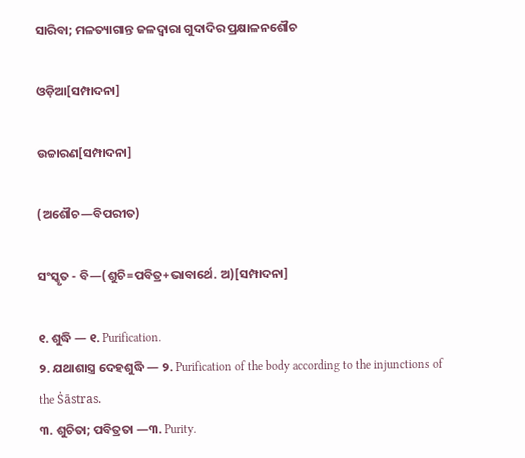ସାରିବା; ମଳତ୍ୟାଗାନ୍ତ ଜଳଦ୍ଵାରା ଗୁଦାଦିର ପ୍ରକ୍ଷାଳନଶୌଚ

ଓଡ଼ିଆ[ସମ୍ପାଦନା]

ଉଚ୍ଚାରଣ[ସମ୍ପାଦନା]

(ଅଶୌଚ—ବିପରୀତ)

ସଂସ୍କୃତ - ବି—(ଶୁଚି=ପବିତ୍ର+ଭାବାର୍ଥେ. ଅ)[ସମ୍ପାଦନା]

୧. ଶୁଦ୍ଧି — ୧. Purification.
୨. ଯଥାଶାସ୍ତ୍ର ଦେହଶୁଦ୍ଧି — ୨. Purification of the body according to the injunctions of the Ṡāstras.
୩. ଶୁଚିତା; ପବିତ୍ରତା —୩. Purity.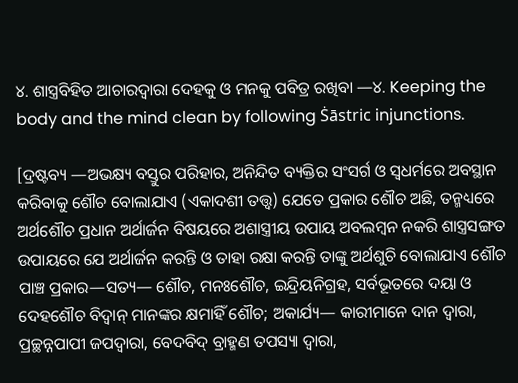୪. ଶାସ୍ତ୍ରବିହିତ ଆଚାରଦ୍ୱାରା ଦେହକୁ ଓ ମନକୁ ପବିତ୍ର ରଖିବା —୪. Keeping the body and the mind clean by following Ṡāstric injunctions.

[ଦ୍ରଷ୍ଟବ୍ୟ —ଅଭକ୍ଷ୍ୟ ବସ୍ତୁର ପରିହାର, ଅନିନ୍ଦିତ ବ୍ୟକ୍ତିର ସଂସର୍ଗ ଓ ସ୍ୱଧର୍ମରେ ଅବସ୍ଥାନ କରିବାକୁ ଶୌଚ ବୋଲାଯାଏ (ଏକାଦଶୀ ତତ୍ତ୍ୱ) ଯେତେ ପ୍ରକାର ଶୌଚ ଅଛି, ତନ୍ମଧ୍ୟରେ ଅର୍ଥଶୌଚ ପ୍ରଧାନ ଅର୍ଥାର୍ଜନ ବିଷୟରେ ଅଶାସ୍ତ୍ରୀୟ ଉପାୟ ଅବଲମ୍ୱନ ନକରି ଶାସ୍ତ୍ରସଙ୍ଗତ ଉପାୟରେ ଯେ ଅର୍ଥାର୍ଜନ କରନ୍ତି ଓ ତାହା ରକ୍ଷା କରନ୍ତି ତାଙ୍କୁ ଅର୍ଥଶୁଚି ବୋଲାଯାଏ ଶୌଚ ପାଞ୍ଚ ପ୍ରକାର—ସତ୍ୟ— ଶୌଚ, ମନଃଶୌଚ, ଇନ୍ଦ୍ରିୟନିଗ୍ରହ, ସର୍ବଭୂତରେ ଦୟା ଓ ଦେହଶୌଚ ବିଦ୍ୱାନ୍ ମାନଙ୍କର କ୍ଷମାହିଁ ଶୌଚ; ଅକାର୍ଯ୍ୟ— କାରୀମାନେ ଦାନ ଦ୍ୱାରା, ପ୍ରଚ୍ଛନ୍ନପାପୀ ଜପଦ୍ୱାରା, ବେଦବିଦ୍ ବ୍ରାହ୍ମଣ ତପସ୍ୟା ଦ୍ୱାରା,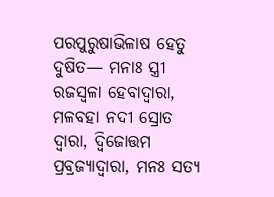ପରପୁରୁଷାଭିଳାଷ ହେତୁ ଦୁଷିତ— ମନାଃ ସ୍ତ୍ରୀ ରଜସ୍ୱଳା ହେବାଦ୍ୱାରା, ମଳବହା ନଦୀ ସ୍ରୋତ ଦ୍ୱାରା, ଦ୍ୱିଜୋତ୍ତମ ପ୍ରବ୍ରଜ୍ୟାଦ୍ୱାରା, ମନଃ ସତ୍ୟ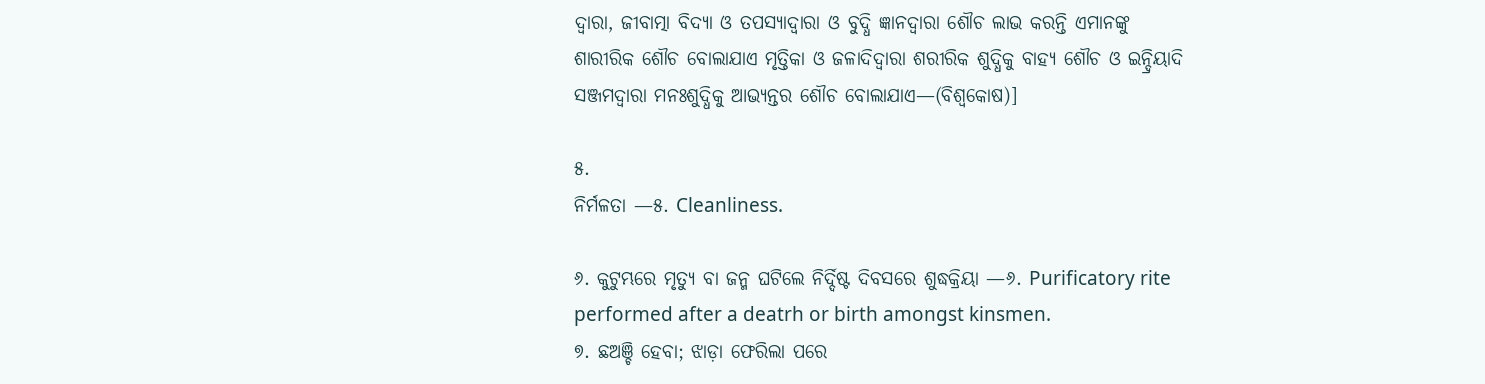ଦ୍ୱାରା, ଜୀବାତ୍ମା ବିଦ୍ୟା ଓ ତପସ୍ୟାଦ୍ୱାରା ଓ ବୁଦ୍ଧି ଜ୍ଞାନଦ୍ୱାରା ଶୌଚ ଲାଭ କରନ୍ତି ଏମାନଙ୍କୁ ଶାରୀରିକ ଶୌଚ ବୋଲାଯାଏ ମୃତ୍ତିକା ଓ ଜଳାଦିଦ୍ୱାରା ଶରୀରିକ ଶୁଦ୍ଧିକୁ ବାହ୍ୟ ଶୌଚ ଓ ଇନ୍ଦ୍ରିୟାଦି ସଞ୍ଜମଦ୍ୱାରା ମନଃଶୁଦ୍ଧିକୁ ଆଭ୍ୟନ୍ତର ଶୌଚ ବୋଲାଯାଏ—(ବିଶ୍ୱକୋଷ)]

୫.
ନିର୍ମଳତା —୫. Cleanliness.

୬. କୁଟୁମ୍ଭରେ ମୃତ୍ୟୁ ବା ଜନ୍ମ ଘଟିଲେ ନିର୍ଦ୍ଦିଷ୍ଟ ଦିବସରେ ଶୁଦ୍ଧକ୍ରିୟା —୬. Purificatory rite performed after a deatrh or birth amongst kinsmen.
୭. ଛଅଞ୍ଚି ହେବା; ଝାଡ଼ା ଫେରିଲା ପରେ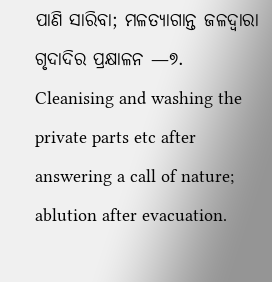ପାଣି ସାରିବା; ମଳତ୍ୟାଗାନ୍ତ ଜଳଦ୍ୱାରା ଗୃଦାଦିର ପ୍ରକ୍ଷାଳନ —୭. Cleanising and washing the private parts etc after answering a call of nature; ablution after evacuation.